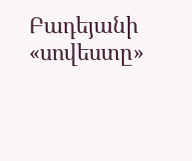Բադեյանի «սովեստը»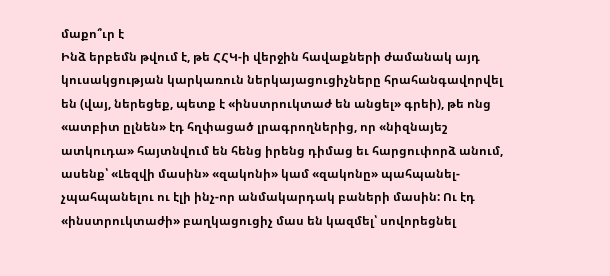մաքո՞ւր է
Ինձ երբեմն թվում է, թե ՀՀԿ-ի վերջին հավաքների ժամանակ այդ կուսակցության կարկառուն ներկայացուցիչները հրահանգավորվել են (վայ, ներեցեք, պետք է «ինստրուկտաժ են անցել» գրեի), թե ոնց «ատբիտ ըլնեն» էդ հղփացած լրագրողներից, որ «նիզնայեշ ատկուդա» հայտնվում են հենց իրենց դիմաց եւ հարցուփորձ անում, ասենք՝ «Լեզվի մասին» «զակոնի» կամ «զակոնը» պահպանել-չպահպանելու ու էլի ինչ-որ անմակարդակ բաների մասին: Ու էդ «ինստրուկտաժի» բաղկացուցիչ մաս են կազմել՝ սովորեցնել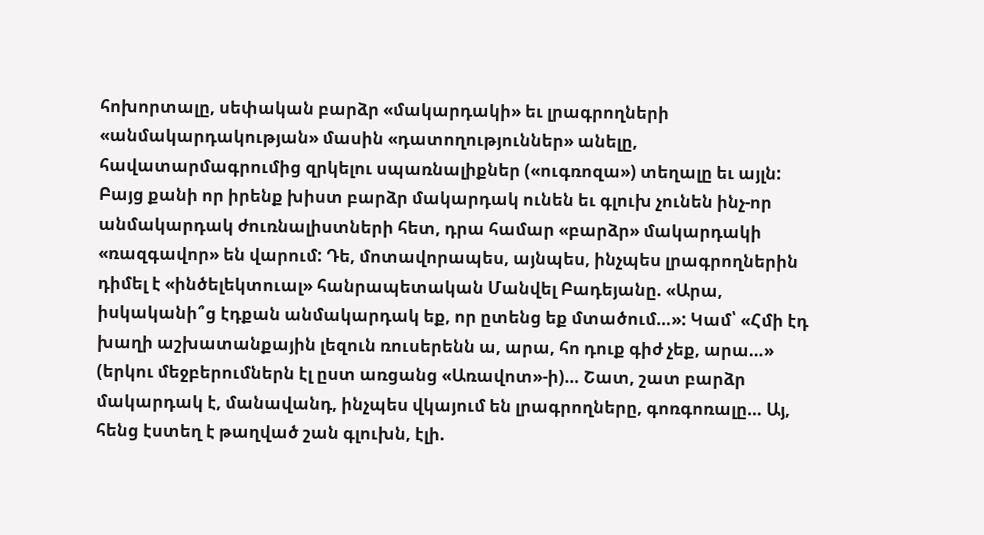հոխորտալը, սեփական բարձր «մակարդակի» եւ լրագրողների «անմակարդակության» մասին «դատողություններ» անելը, հավատարմագրումից զրկելու սպառնալիքներ («ուգռոզա») տեղալը եւ այլն:
Բայց քանի որ իրենք խիստ բարձր մակարդակ ունեն եւ գլուխ չունեն ինչ-որ անմակարդակ ժուռնալիստների հետ, դրա համար «բարձր» մակարդակի «ռազգավոր» են վարում: Դե, մոտավորապես, այնպես, ինչպես լրագրողներին դիմել է «ինծելեկտուալ» հանրապետական Մանվել Բադեյանը. «Արա, իսկականի՞ց էդքան անմակարդակ եք, որ ըտենց եք մտածում…»: Կամ՝ «Հմի էդ խաղի աշխատանքային լեզուն ռուսերենն ա, արա, հո դուք գիժ չեք, արա…» (երկու մեջբերումներն էլ ըստ առցանց «Առավոտ»-ի)… Շատ, շատ բարձր մակարդակ է, մանավանդ, ինչպես վկայում են լրագրողները, գոռգոռալը… Այ, հենց էստեղ է թաղված շան գլուխն, էլի.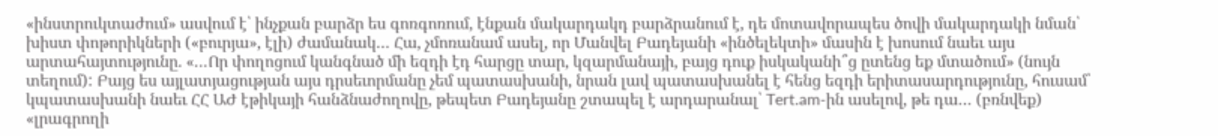«ինստրուկտաժում» ասվում է՝ ինչքան բարձր ես գոռգոռում, էնքան մակարդակդ բարձրանում է, դե մոտավորապես ծովի մակարդակի նման՝ խիստ փոթորիկների («բուրյա», էլի) ժամանակ… Հա, չմոռանամ ասել, որ Մանվել Բադեյանի «ինծելեկտի» մասին է խոսում նաեւ այս արտահայտությունը. «…Որ փողոցում կանգնած մի եզդի էդ հարցը տար, կզարմանայի, բայց դուք իսկականի՞ց ըտենց եք մտածում» (նույն տեղում): Բայց ես այլատյացության այս դրսեւորմանը չեմ պատասխանի, նրան լավ պատասխանել է հենց եզդի երիտասարդությունը, հուսամ՝ կպատասխանի նաեւ ՀՀ ԱԺ էթիկայի հանձնաժողովը, թեպետ Բադեյանը շտապել է արդարանալ՝ Tert.am-ին ասելով, թե դա… (բռնվեք) «լրագրողի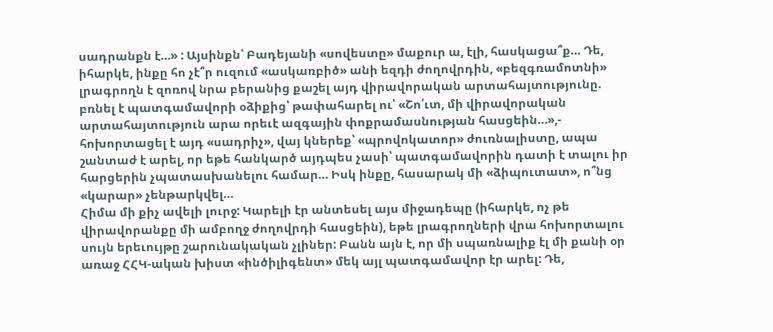սադրանքն է…» : Այսինքն՝ Բադեյանի «սովեստը» մաքուր ա, էլի, հասկացա՞ք… Դե, իհարկե, ինքը հո չէ՞ր ուզում «ասկառբիծ» անի եզդի ժողովրդին, «բեզգռամոտնի» լրագրողն է զոռով նրա բերանից քաշել այդ վիրավորական արտահայտությունը. բռնել է պատգամավորի օձիքից՝ թափահարել ու՝ «Շո՛ւտ, մի վիրավորական արտահայտություն արա որեւէ ազգային փոքրամասնության հասցեին…»,- հոխորտացել է այդ «սադրիչ», վայ կներեք՝ «պրովոկատոր» ժուռնալիստը, ապա շանտաժ է արել, որ եթե հանկարծ այդպես չասի՝ պատգամավորին դատի է տալու իր հարցերին չպատասխանելու համար… Իսկ ինքը, հասարակ մի «ձիպուտատ», ո՞նց «կարար» չենթարկվել…
Հիմա մի քիչ ավելի լուրջ: Կարելի էր անտեսել այս միջադեպը (իհարկե, ոչ թե վիրավորանքը մի ամբողջ ժողովրդի հասցեին), եթե լրագրողների վրա հոխորտալու սույն երեւույթը շարունակական չլիներ: Բանն այն է, որ մի սպառնալիք էլ մի քանի օր առաջ ՀՀԿ-ական խիստ «ինծիլիգենտ» մեկ այլ պատգամավոր էր արել: Դե,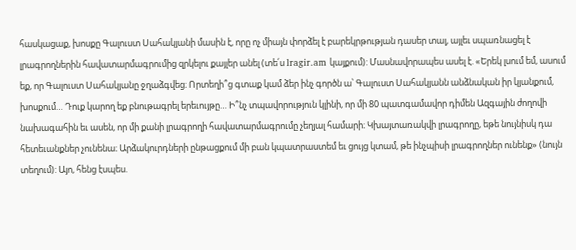հասկացաք, խոսքը Գալուստ Սահակյանի մասին է, որը ոչ միայն փորձել է բարեկրթության դասեր տալ, այլեւ սպառնացել է լրագրողներին հավատարմագրումից զրկելու քայլեր անել (տե՛ս lragir.am կայքում): Մասնավորապես ասել է. «Երեկ լսում եմ, ասում եք, որ Գալուստ Սահակյանը ջղաձգվեց։ Որտեղի՞ց գտաք կամ ձեր ինչ գործն ա՝ Գալուստ Սահակյանն անձնական իր կյանքում, խոսքում… Դուք կարող եք բնութագրել երեւույթը… Ի՞նչ տպավորություն կլինի, որ մի 80 պատգամավոր դիմեն Ազգային ժողովի նախագահին եւ ասեն, որ մի քանի լրագրողի հավատարմագրումը չեղյալ համարի։ Կխայտառակվի լրագրողը, եթե նույնիսկ դա հետեւանքներ չունենա։ Արձակուրդների ընթացքում մի բան կպատրաստեմ եւ ցույց կտամ, թե ինչպիսի լրագրողներ ունենք» (նույն տեղում): Այո, հենց էսպես.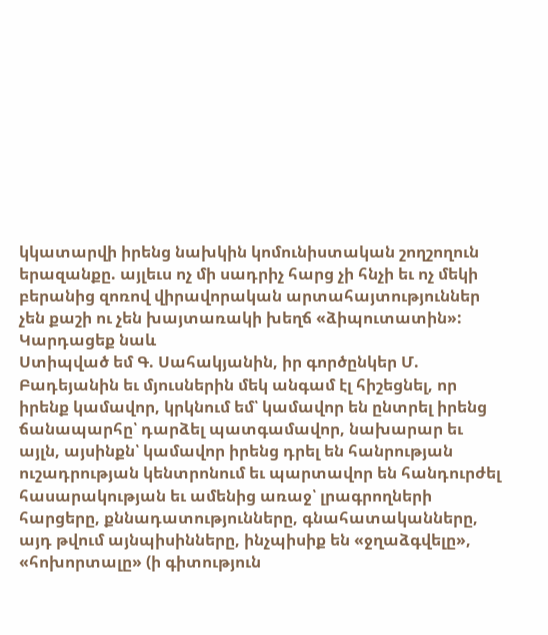կկատարվի իրենց նախկին կոմունիստական շողշողուն երազանքը. այլեւս ոչ մի սադրիչ հարց չի հնչի եւ ոչ մեկի բերանից զոռով վիրավորական արտահայտություններ չեն քաշի ու չեն խայտառակի խեղճ «ձիպուտատին»:
Կարդացեք նաև
Ստիպված եմ Գ. Սահակյանին, իր գործընկեր Մ. Բադեյանին եւ մյուսներին մեկ անգամ էլ հիշեցնել, որ իրենք կամավոր, կրկնում եմ՝ կամավոր են ընտրել իրենց ճանապարհը՝ դարձել պատգամավոր, նախարար եւ այլն, այսինքն՝ կամավոր իրենց դրել են հանրության ուշադրության կենտրոնում եւ պարտավոր են հանդուրժել հասարակության եւ ամենից առաջ՝ լրագրողների հարցերը, քննադատությունները, գնահատականները, այդ թվում այնպիսինները, ինչպիսիք են «ջղաձգվելը», «հոխորտալը» (ի գիտություն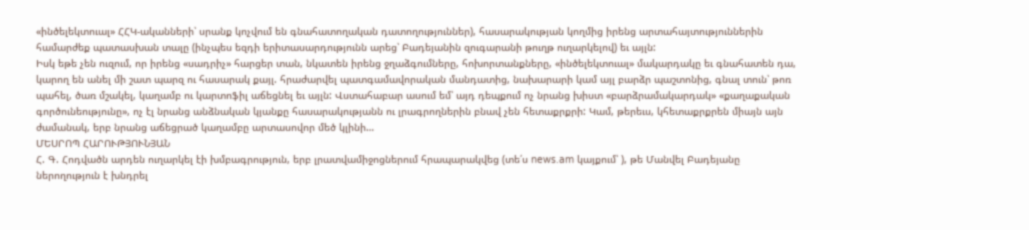«ինծելեկտուալ» ՀՀԿ-ականների՝ սրանք կոչվում են գնահատողական դատողություններ), հասարակության կողմից իրենց արտահայտություններին համարժեք պատասխան տալը (ինչպես եզդի երիտասարդությունն արեց՝ Բադեյանին զուգարանի թուղթ ուղարկելով) եւ այլն:
Իսկ եթե չեն ուզում, որ իրենց «սադրիչ» հարցեր տան, նկատեն իրենց ջղաձգումները, հոխորտանքները, «ինծելեկտուալ» մակարդակը եւ գնահատեն դա, կարող են անել մի շատ պարզ ու հասարակ քայլ. հրաժարվել պատգամավորական մանդատից, նախարարի կամ այլ բարձր պաշտոնից, գնալ տուն՝ թոռ պահել, ծառ մշակել, կաղամբ ու կարտոֆիլ աճեցնել եւ այլն: Վստահաբար ասում եմ՝ այդ դեպքում ոչ նրանց խիստ «բարձրամակարդակ» «քաղաքական գործունեությունը», ոչ էլ նրանց անձնական կյանքը հասարակությանն ու լրագրողներին բնավ չեն հետաքրքրի: Կամ, թերեւս, կհետաքրքրեն միայն այն ժամանակ, երբ նրանց աճեցրած կաղամբը արտասովոր մեծ կլինի…
ՄԵՍՐՈՊ ՀԱՐՈՒԹՅՈՒՆՅԱՆ
Հ. Գ. Հոդվածն արդեն ուղարկել էի խմբագրություն, երբ լրատվամիջոցներում հրապարակվեց (տե՛ս news.am կայքում՝ ), թե Մանվել Բադեյանը ներողություն է խնդրել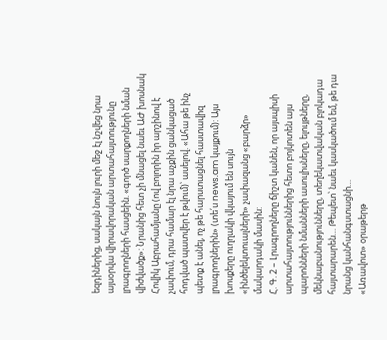եզդիներից, սակայն նույն լուրի մեջ էլ նշվեց նրա այսօրվա վիրավորական արտահայտությունը լրագրողների հասցեին. «գործ սարքողների նման վիժվածք»: Նրանից հետ չի մնացել նաեւ ԱԺ խոսնակ Հովիկ Աբրահամյանը (ով բոլորին իր արշինով է չափում, դրա համար էլ նրա աչքին ցանկացած հոդված պատվեր է թվում)՝ ասելով. «Ահա թե ինչ պետք է անել, ոչ թե հարստացնել հաստավիզ լրագրողներին» (տե՛ս news.am կայքում): Այս խոսքերը ուղղակի վկայում են սույն «ինծելեկտուալների» չափազանց «բարձր» մակարդակի մասին:
Հ. Գ. 2 – Լրագրողները ճիշտ կանեն, որ այսպիսի արտահայտություններից հետո բոյկոտեն այս պարոնների նմանների ասուլիսները, ելույթները, մեկնաբանությունները, տեղեկատվական բլոկադա հայտարարեն… Թեպետ՝ նաեւ կասկածում եմ, թե դա նրանց կանհանգստացնի…
«Առավոտ» օրաթերթ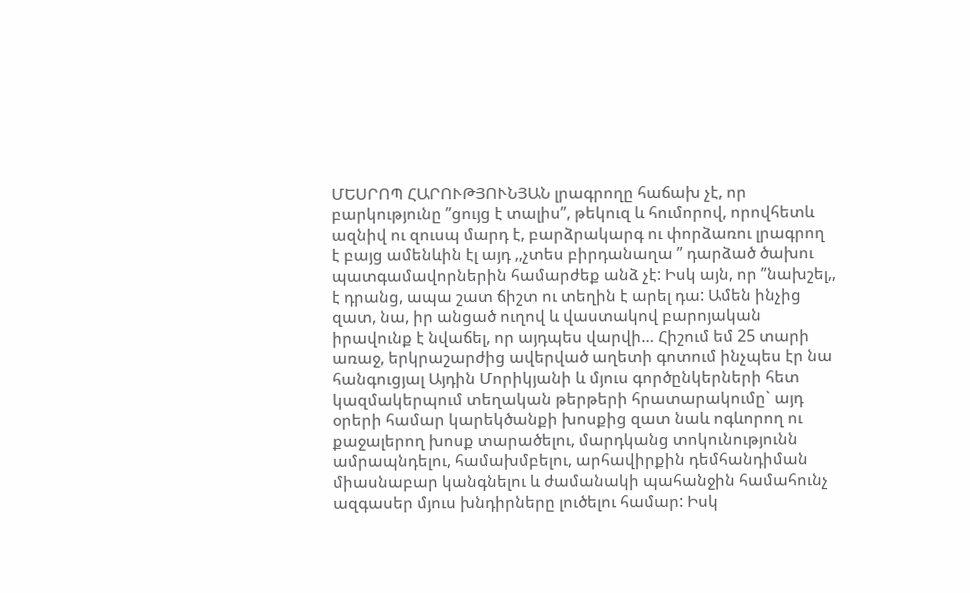ՄԵՍՐՈՊ ՀԱՐՈՒԹՅՈՒՆՅԱՆ լրագրողը հաճախ չէ, որ բարկությունը ”ցույց է տալիս”, թեկուզ և հումորով, որովհետև ազնիվ ու զուսպ մարդ է, բարձրակարգ ու փորձառու լրագրող է բայց ամենևին էլ այդ ,,չտես բիրդանաղա ” դարձած ծախու պատգամավորներին համարժեք անձ չէ: Իսկ այն, որ ”նախշել,, է դրանց, ապա շատ ճիշտ ու տեղին է արել դա: Ամեն ինչից զատ, նա, իր անցած ուղով և վաստակով բարոյական իրավունք է նվաճել, որ այդպես վարվի… Հիշում եմ 25 տարի առաջ, երկրաշարժից ավերված աղետի գոտում ինչպես էր նա հանգուցյալ Այդին Մորիկյանի և մյուս գործընկերների հետ կազմակերպում տեղական թերթերի հրատարակումը` այդ օրերի համար կարեկծանքի խոսքից զատ նաև ոգևորող ու քաջալերող խոսք տարածելու, մարդկանց տոկունությունն ամրապնդելու, համախմբելու, արհավիրքին դեմհանդիման միասնաբար կանգնելու և ժամանակի պահանջին համահունչ ազգասեր մյուս խնդիրները լուծելու համար: Իսկ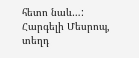հետո նաև…: Հարգելի Մեսրոպ, տեղդ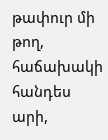թափուր մի թող, հաճախակի հանդես արի,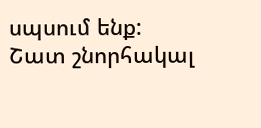սպսում ենք:
Շատ շնորհակալ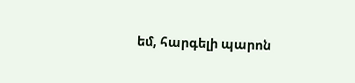եմ, հարգելի պարոն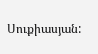Սուքիասյան: